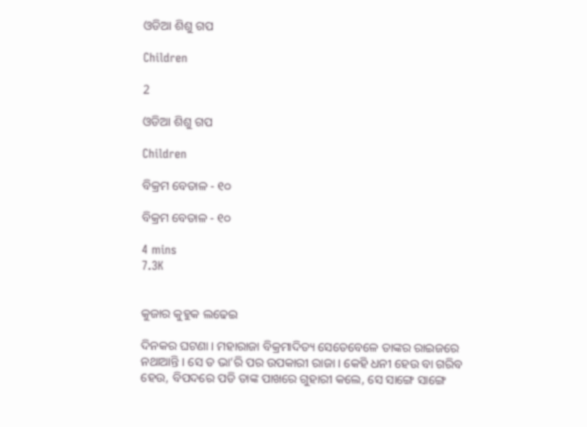ଓଡିଆ ଶିଶୁ ଗପ

Children

2

ଓଡିଆ ଶିଶୁ ଗପ

Children

ବିକ୍ରମ ବେତାଳ - ୧୦

ବିକ୍ରମ ବେତାଳ - ୧୦

4 mins
7.3K


କୁଜାର କୁହୁକ ଲଢେଇ

ଦିନକର ଘଟଣା । ମହାରାଜା ବିକ୍ରମାଦିତ୍ୟ ସେତେବେଳେ ତାଙ୍କର ରାଇଜରେ ନଥାଆନ୍ତି । ସେ ତ ଭା’ରି ପର ଉପକାରୀ ରାଜା । କେହି ଧନୀ ହେଉ ବା ଗରିବ ହେଉ, ବିପଦରେ ପଡି ତାଙ୍କ ପାଖରେ ଗୁହାରୀ କଲେ, ସେ ସାଙ୍ଗେ ସାଙ୍ଗେ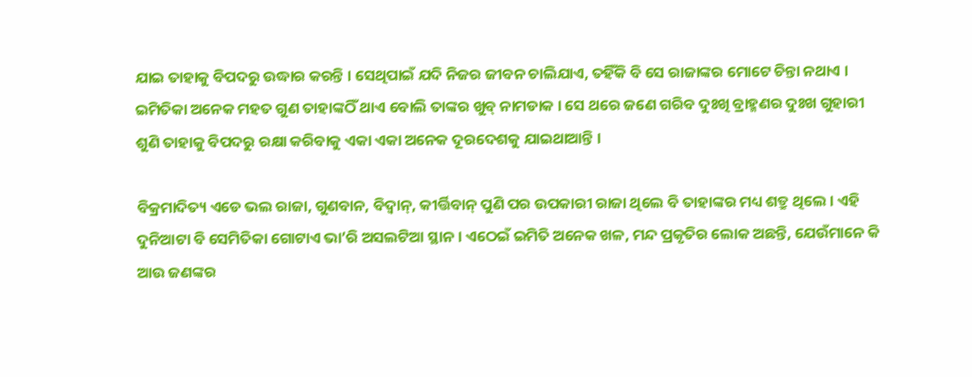ଯାଇ ତାହାକୁ ବିପଦରୁ ଉଦ୍ଧାର କରନ୍ତି । ସେଥିପାଇଁ ଯଦି ନିଜର ଜୀବନ ଚାଲିଯାଏ, ତହିଁକି ବି ସେ ରାଜାଙ୍କର ମୋଟେ ଚିନ୍ତା ନଥାଏ । ଇମିତିକା ଅନେକ ମହତ ଗୁଣ ତାହାଙ୍କଠିଁ ଥାଏ ବୋଲି ତାଙ୍କର ଖୁବ୍ ନାମଡାକ । ସେ ଥରେ ଜଣେ ଗରିବ ଦୁଃଖି ବ୍ରାହ୍ମଣର ଦୁଃଖ ଗୁହାରୀ ଶୁଣି ତାହାକୁ ବିପଦରୁ ରକ୍ଷା କରିବାକୁ ଏକା ଏକା ଅନେକ ଦୂରଦେଶକୁ ଯାଇଥାଆନ୍ତି ।

ବିକ୍ରମାଦିତ୍ୟ ଏଡେ ଭଲ ରାଜା, ଗୁଣବାନ, ବିଦ୍ୱାନ୍, କୀର୍ତ୍ତିବାନ୍ ପୁଣି ପର ଉପକାରୀ ରାଜା ଥିଲେ ବି ତାହାଙ୍କର ମଧ୍ୟ ଶତ୍ରୁ ଥିଲେ । ଏହି ଦୁନିଆଟା ବି ସେମିତିକା ଗୋଟାଏ ଭା’ରି ଅସଲଟିଆ ସ୍ଥାନ । ଏଠେଇଁ ଇମିତି ଅନେକ ଖଳ, ମନ୍ଦ ପ୍ରକୃତିର ଲୋକ ଅଛନ୍ତି, ଯେଉଁମାନେ କି ଆଉ ଜଣଙ୍କର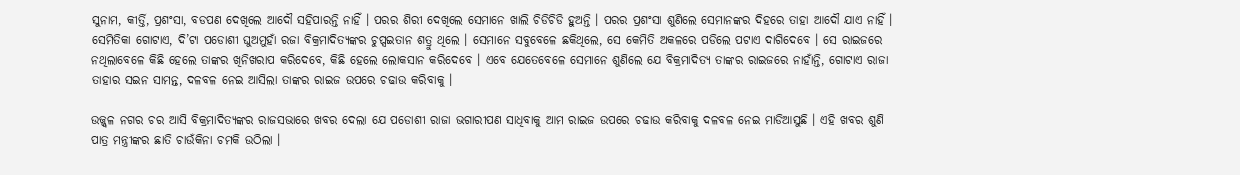ସୁନାମ, କୀର୍ତ୍ତି, ପ୍ରଶଂସା, ବଡପଣ ଦେଖିଲେ ଆଦୌ ସହିପାରନ୍ତି ନାହିଁ । ପରର ଶିରୀ ଦେଖିଲେ ସେମାନେ ଖାଲି ଚିଡିଚିଡି ହୁଅନ୍ତି । ପରର ପ୍ରଶଂସା ଶୁଣିଲେ ସେମାନଙ୍କର ଦିହରେ ତାହା ଆଦୌ ଯାଏ ନାହିଁ । ସେମିତିକା ଗୋଟାଏ, ଦି’ଟା ପଡୋଶୀ ଘୁଅମୁହାଁ ରଜା ବିକ୍ରମାଦିତ୍ୟଙ୍କର ଚୁପ୍ସଇତାନ ଶତ୍ରୁ ଥିଲେ । ସେମାନେ ସବୁବେଳେ ଛକିଥିଲେ, ସେ କେମିତି ଅକଳରେ ପଡିଲେ ପଟାଏ ଦାଗିଦେବେ । ସେ ରାଇଜରେ ନଥିଲାବେଳେ କିଛି ହେଲେ ତାଙ୍କର ଖିନିଖରାପ କରିଦେବେ, କିଛି ହେଲେ ଲୋକସାନ କରିଦେବେ । ଏବେ ଯେତେବେଳେ ସେମାନେ ଶୁଣିଲେ ଯେ ବିକ୍ରମାଦିତ୍ୟ ତାଙ୍କର ରାଇଜରେ ନାହାଁନ୍ତି, ଗୋଟାଏ ରାଜା ତାହାର ସଇନ ସାମନ୍ତ, ଦଳବଳ ନେଇ ଆସିଲା ତାଙ୍କର ରାଇଜ ଉପରେ ଚଢାଉ କରିବାକୁ ।

ଉଜ୍ଜ୍ୱଳ ନଗର ଚର ଆସି ବିକ୍ରମାଦିତ୍ୟଙ୍କର ରାଜସଭାରେ ଖବର ଦେଲା ଯେ ପଡୋଶୀ ରାଜା ଭଗାରୀପଣ ସାଧିବାକୁ ଆମ ରାଇଜ ଉପରେ ଚଢାଉ କରିବାକୁ ଦଳବଳ ନେଇ ମାଡିଆସୁଛି । ଏହି ଖବର ଶୁଣି ପାତ୍ର ମନ୍ତ୍ରୀଙ୍କର ଛାତି ଚାଉଁକିନା ଚମକି ଉଠିଲା ।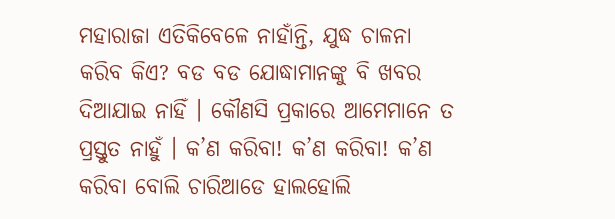ମହାରାଜା ଏତିକିବେଳେ ନାହାଁନ୍ତି, ଯୁଦ୍ଧ ଚାଳନା କରିବ କିଏ? ବଡ ବଡ ଯୋଦ୍ଧାମାନଙ୍କୁ ବି ଖବର ଦିଆଯାଇ ନାହିଁ । କୌଣସି ପ୍ରକାରେ ଆମେମାନେ ତ ପ୍ରସ୍ତୁତ ନାହୁଁ । କ’ଣ କରିବା! କ’ଣ କରିବା! କ’ଣ କରିବା ବୋଲି ଚାରିଆଡେ ହାଲହୋଲି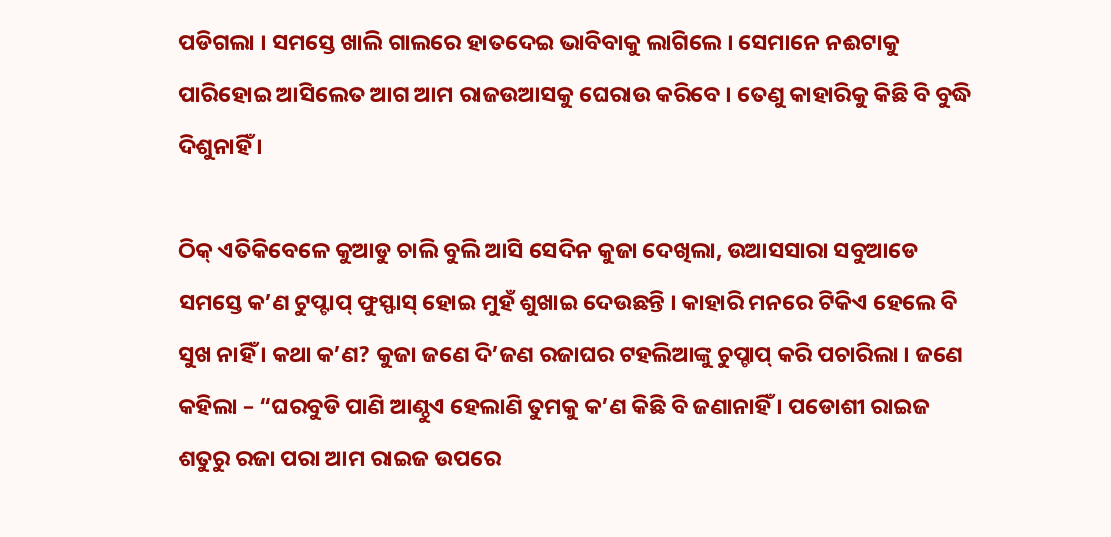ପଡିଗଲା । ସମସ୍ତେ ଖାଲି ଗାଲରେ ହାତଦେଇ ଭାବିବାକୁ ଲାଗିଲେ । ସେମାନେ ନଈଟାକୁ ପାରିହୋଇ ଆସିଲେତ ଆଗ ଆମ ରାଜଉଆସକୁ ଘେରାଉ କରିବେ । ତେଣୁ କାହାରିକୁ କିଛି ବି ବୁଦ୍ଧି ଦିଶୁନାହିଁ ।

ଠିକ୍ ଏତିକିବେଳେ କୁଆଡୁ ଚାଲି ବୁଲି ଆସି ସେଦିନ କୁଜା ଦେଖିଲା, ଉଆସସାରା ସବୁଆଡେ ସମସ୍ତେ କ’ଣ ଟୁପ୍ଟାପ୍ ଫୁସ୍ଫାସ୍ ହୋଇ ମୁହଁ ଶୁଖାଇ ଦେଉଛନ୍ତି । କାହାରି ମନରେ ଟିକିଏ ହେଲେ ବି ସୁଖ ନାହିଁ । କଥା କ’ଣ? କୁଜା ଜଣେ ଦି’ଜଣ ରଜାଘର ଟହଲିଆଙ୍କୁ ଚୁପ୍ଚାପ୍ କରି ପଚାରିଲା । ଜଣେ କହିଲା – “ଘରବୁଡି ପାଣି ଆଣ୍ଠୁଏ ହେଲାଣି ତୁମକୁ କ’ଣ କିଛି ବି ଜଣାନାହିଁ । ପଡୋଶୀ ରାଇଜ ଶତୁରୁ ରଜା ପରା ଆମ ରାଇଜ ଉପରେ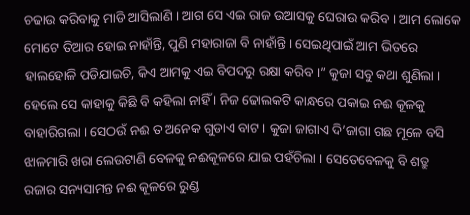ଚଢାଉ କରିବାକୁ ମାଡି ଆସିଲାଣି । ଆଗ ସେ ଏଇ ରାଜ ଉଆସକୁ ଘେରାଉ କରିବ । ଆମ ଲୋକେ ମୋଟେ ତିଆର ହୋଇ ନାହାଁନ୍ତି, ପୁଣି ମହାରାଜା ବି ନାହାଁନ୍ତି । ସେଇଥିପାଇଁ ଆମ ଭିତରେ ହାଲହୋଳି ପଡିଯାଇଚି, କିଏ ଆମକୁ ଏଇ ବିପଦରୁ ରକ୍ଷା କରିବ ।” କୁଜା ସବୁ କଥା ଶୁଣିଲା । ହେଲେ ସେ କାହାକୁ କିଛି ବି କହିଲା ନାହିଁ । ନିଜ ଢୋଲକଟି କାନ୍ଧରେ ପକାଇ ନଈ କୂଳକୁ ବାହାରିଗଲା । ସେଠଉଁ ନଈ ତ ଅନେକ ଗୁଡାଏ ବାଟ । କୁଜା ଜାଗାଏ ଦି’ଜାଗା ଗଛ ମୂଳେ ବସି ଝାଳମାରି ଖରା ଲେଉଟାଣି ବେଳକୁ ନଈକୂଳରେ ଯାଇ ପହଁଚିଲା । ସେତେବେଳକୁ ବି ଶତ୍ରୁ ରଜାର ସନ୍ୟସାମନ୍ତ ନଈ କୂଳରେ ରୁଣ୍ଡ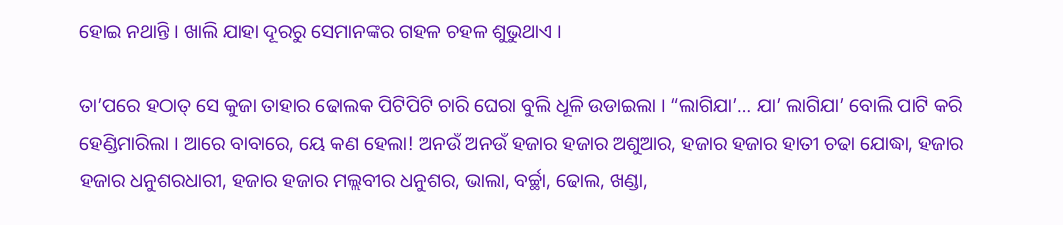ହୋଇ ନଥାନ୍ତି । ଖାଲି ଯାହା ଦୂରରୁ ସେମାନଙ୍କର ଗହଳ ଚହଳ ଶୁଭୁଥାଏ ।

ତା’ପରେ ହଠାତ୍ ସେ କୁଜା ତାହାର ଢୋଲକ ପିଟିପିଟି ଚାରି ଘେରା ବୁଲି ଧୂଳି ଉଡାଇଲା । “ଲାଗିଯା’… ଯା’ ଲାଗିଯା’ ବୋଲି ପାଟି କରି ହେଣ୍ଡିମାରିଲା । ଆରେ ବାବାରେ, ୟେ କଣ ହେଲା! ଅନଉଁ ଅନଉଁ ହଜାର ହଜାର ଅଶୁଆର, ହଜାର ହଜାର ହାତୀ ଚଢା ଯୋଦ୍ଧା, ହଜାର ହଜାର ଧନୁଶରଧାରୀ, ହଜାର ହଜାର ମଲ୍ଲବୀର ଧନୁଶର, ଭାଲା, ବର୍ଚ୍ଛା, ଢୋଲ, ଖଣ୍ଡା,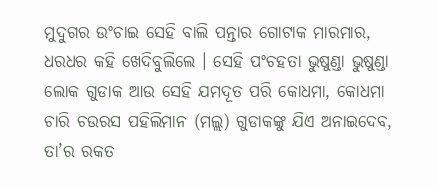ମୁଦୁଗର ଉଂଚାଇ ସେହି ବାଲି ପନ୍ତାର ଗୋଟାକ ମାରମାର, ଧରଧର କହି ଖେଦିବୁଲିଲେ । ସେହି ପଂଚହତା ଭୁଷୁଣ୍ଡା ଭୁଷୁଣ୍ଡା ଲୋକ ଗୁଡାକ ଆଉ ସେହି ଯମଦୂତ ପରି କୋଧମା, କୋଧମା ଚାରି ଚଉରସ ପହିଲିମାନ (ମଲ୍ଲ) ଗୁଡାକଙ୍କୁ ଯିଏ ଅନାଇଦେବ, ତା’ର ରକତ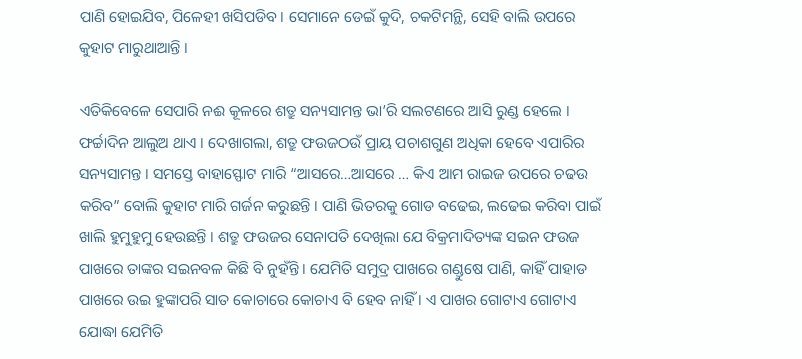ପାଣି ହୋଇଯିବ, ପିଳେହୀ ଖସିପଡିବ । ସେମାନେ ଡେଇଁ କୁଦି, ଚକଟିମନ୍ଥି, ସେହି ବାଲି ଉପରେ କୁହାଟ ମାରୁଥାଆନ୍ତି ।

ଏତିକିବେଳେ ସେପାରି ନଈ କୂଳରେ ଶତ୍ରୁ ସନ୍ୟସାମନ୍ତ ଭା’ରି ସଲଟଣରେ ଆସି ରୁଣ୍ଡ ହେଲେ । ଫର୍ଚ୍ଚାଦିନ ଆଲୁଅ ଥାଏ । ଦେଖାଗଲା, ଶତ୍ରୁ ଫଉଜଠଉଁ ପ୍ରାୟ ପଚାଶଗୁଣ ଅଧିକା ହେବେ ଏପାରିର ସନ୍ୟସାମନ୍ତ । ସମସ୍ତେ ବାହାସ୍ଫୋଟ ମାରି “ଆସରେ…ଆସରେ … କିଏ ଆମ ରାଇଜ ଉପରେ ଚଢଉ କରିବ” ବୋଲି କୁହାଟ ମାରି ଗର୍ଜନ କରୁଛନ୍ତି । ପାଣି ଭିତରକୁ ଗୋଡ ବଢେଇ, ଲଢେଇ କରିବା ପାଇଁ ଖାଲି ହୁମୁହୁମୁ ହେଉଛନ୍ତି । ଶତ୍ରୁ ଫଉଜର ସେନାପତି ଦେଖିଲା ଯେ ବିକ୍ରମାଦିତ୍ୟଙ୍କ ସଇନ ଫଉଜ ପାଖରେ ତାଙ୍କର ସଇନବଳ କିଛି ବି ନୁହଁନ୍ତି । ଯେମିତି ସମୁଦ୍ର ପାଖରେ ଗଣ୍ଡୁଷେ ପାଣି, କାହିଁ ପାହାଡ ପାଖରେ ଉଇ ହୁଙ୍କାପରି ସାତ କୋଚାରେ କୋଚାଏ ବି ହେବ ନାହିଁ । ଏ ପାଖର ଗୋଟାଏ ଗୋଟାଏ ଯୋଦ୍ଧା ଯେମିତି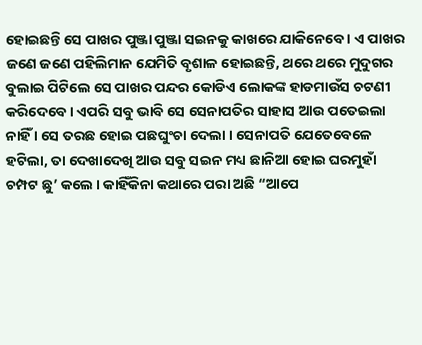ହୋଇଛନ୍ତି ସେ ପାଖର ପୁଞ୍ଜା ପୁଞ୍ଜା ସଇନକୁ କାଖରେ ଯାକିନେବେ । ଏ ପାଖର ଜଣେ ଜଣେ ପହିଲିମାନ ଯେମିତି ବୃଶାଳ ହୋଇଛନ୍ତି, ଥରେ ଥରେ ମୁଦୁଗର ବୁଲାଇ ପିଟିଲେ ସେ ପାଖର ପନ୍ଦର କୋଡିଏ ଲୋକଙ୍କ ହାଡମାଉଁସ ଚଟଣୀ କରିଦେବେ । ଏପରି ସବୁ ଭାବି ସେ ସେନାପତିର ସାହାସ ଆଉ ପତେଇଲା ନାହିଁ । ସେ ତରଛ ହୋଇ ପଛଘୁଂଚା ଦେଲା । ସେନାପତି ଯେତେବେଳେ ହଟିଲା, ତା ଦେଖାଦେଖି ଆଉ ସବୁ ସଇନ ମଧ୍ୟ ଛାନିଆ ହୋଇ ଘରମୁହାଁ ଚମ୍ପଟ ଛୁ’ କଲେ । କାହିଁକିନା କଥାରେ ପରା ଅଛି “ଆପେ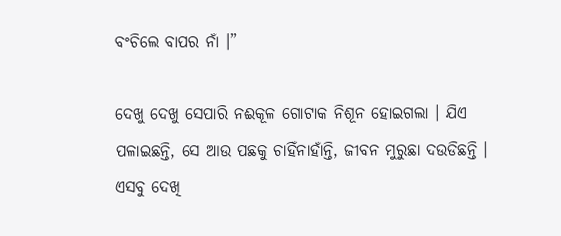ବଂଚିଲେ ବାପର ନାଁ ।”

ଦେଖୁ ଦେଖୁ ସେପାରି ନଈକୂଳ ଗୋଟାକ ନିଶୂନ ହୋଇଗଲା । ଯିଏ ପଳାଇଛନ୍ତି, ସେ ଆଉ ପଛକୁ ଚାହିଁନାହାଁନ୍ତି, ଜୀବନ ମୁରୁଛା ଦଉଡିଛନ୍ତି । ଏସବୁ ଦେଖି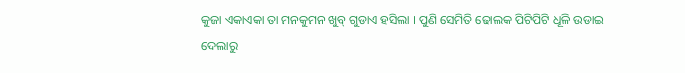କୁଜା ଏକାଏକା ତା ମନକୁମନ ଖୁବ୍ ଗୁଡାଏ ହସିଲା । ପୁଣି ସେମିତି ଢୋଲକ ପିଟିପିଟି ଧୂଳି ଉଡାଇ ଦେଲାରୁ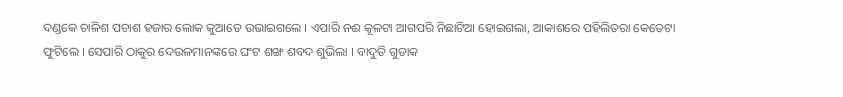ଦଣ୍ଡକେ ଚାଳିଶ ପଚାଶ ହଜାର ଲୋକ କୁଆଡେ ଉଭାଇଗଲେ । ଏପାରି ନଈ କୂଳଟା ଆଗପରି ନିଛାଟିଆ ହୋଇଗଲା, ଆକାଶରେ ପହିଲିତରା କେତେଟା ଫୁଟିଲେ । ସେପାରି ଠାକୁର ଦେଉଳମାନଙ୍କରେ ଘଂଟ ଶଙ୍ଖ ଶବଦ ଶୁଭିଲା । ବାଦୁଡି ଗୁଡାକ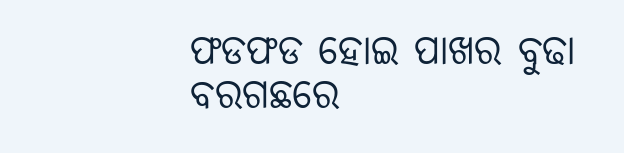ଫଡଫଡ ହୋଇ ପାଖର ବୁଢା ବରଗଛରେ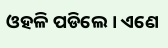ଓହଳି ପଡିଲେ । ଏଣେ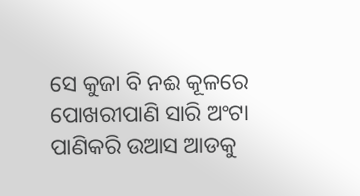ସେ କୁଜା ବି ନଈ କୂଳରେ ପୋଖରୀପାଣି ସାରି ଅଂଟା ପାଣିକରି ଉଆସ ଆଡକୁ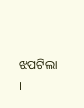ଝପଟିଲା ।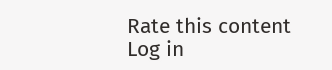Rate this content
Log in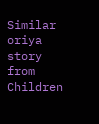Similar oriya story from Children